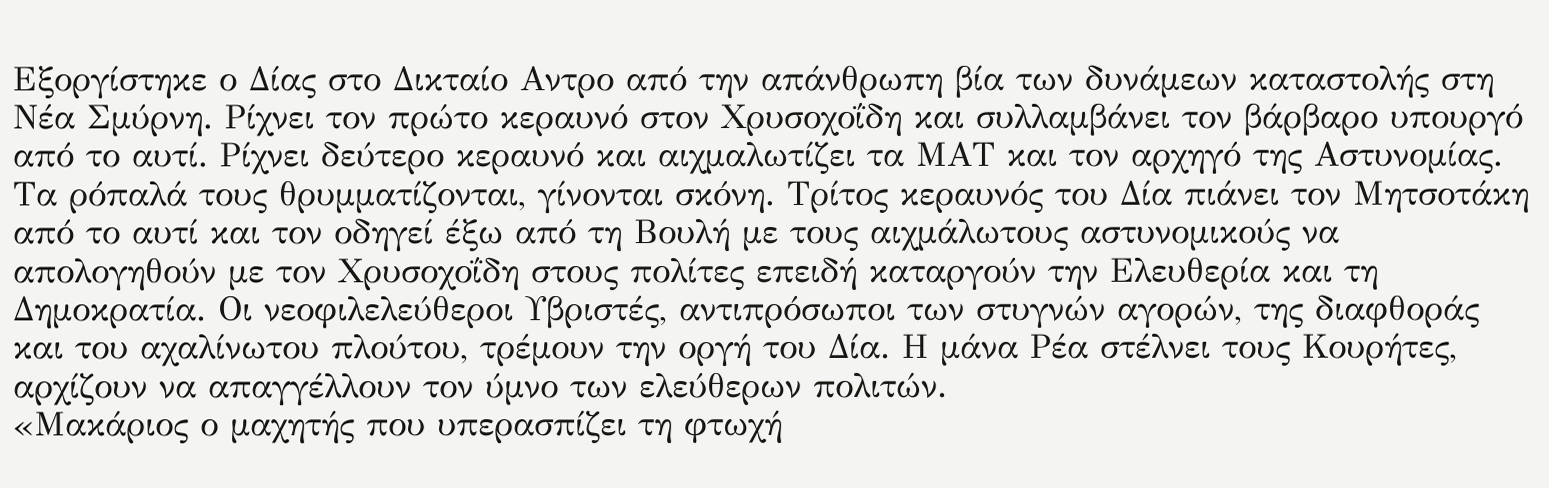Εξοργίστηκε ο Δίας στο Δικταίο Αντρο από την απάνθρωπη βία των δυνάμεων καταστολής στη Νέα Σμύρνη. Ρίχνει τον πρώτο κεραυνό στον Χρυσοχοΐδη και συλλαμβάνει τον βάρβαρο υπουργό από το αυτί. Ρίχνει δεύτερο κεραυνό και αιχμαλωτίζει τα ΜΑΤ και τον αρχηγό της Αστυνομίας. Τα ρόπαλά τους θρυμματίζονται, γίνονται σκόνη. Τρίτος κεραυνός του Δία πιάνει τον Μητσοτάκη από το αυτί και τον οδηγεί έξω από τη Βουλή με τους αιχμάλωτους αστυνομικούς να απολογηθούν με τον Χρυσοχοΐδη στους πολίτες επειδή καταργούν την Ελευθερία και τη Δημοκρατία. Οι νεοφιλελεύθεροι Υβριστές, αντιπρόσωποι των στυγνών αγορών, της διαφθοράς και του αχαλίνωτου πλούτου, τρέμουν την οργή του Δία. Η μάνα Ρέα στέλνει τους Κουρήτες, αρχίζουν να απαγγέλλουν τον ύμνο των ελεύθερων πολιτών.
«Μακάριος ο μαχητής που υπερασπίζει τη φτωχή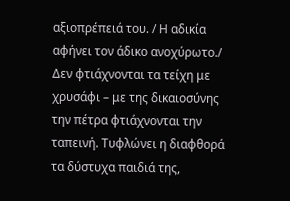αξιοπρέπειά του. / Η αδικία αφήνει τον άδικο ανοχύρωτο./ Δεν φτιάχνονται τα τείχη με χρυσάφι – με της δικαιοσύνης την πέτρα φτιάχνονται την ταπεινή. Τυφλώνει η διαφθορά τα δύστυχα παιδιά της,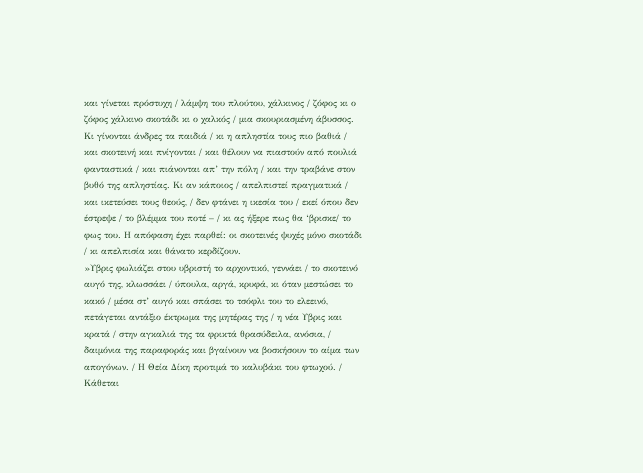και γίνεται πρόστυχη / λάμψη του πλούτου, χάλκινος / ζόφος κι ο ζόφος χάλκινο σκοτάδι κι ο χαλκός / μια σκουριασμένη άβυσσος. Κι γίνονται άνδρες τα παιδιά / κι η απληστία τους πιο βαθιά / και σκοτεινή και πνίγονται / και θέλουν να πιαστούν από πουλιά φανταστικά / και πιάνονται απ’ την πόλη / και την τραβάνε στον βυθό της απληστίας. Κι αν κάποιος / απελπιστεί πραγματικά / και ικετεύσει τους θεούς, / δεν φτάνει η ικεσία του / εκεί όπου δεν έστρεψε / το βλέμμα του ποτέ – / κι ας ήξερε πως θα ‘βρισκε/ το φως του. Η απόφαση έχει παρθεί: οι σκοτεινές ψυχές μόνο σκοτάδι / κι απελπισία και θάνατο κερδίζουν.
»Υβρις φωλιάζει στου υβριστή το αρχοντικό, γεννάει / το σκοτεινό αυγό της, κλωσσάει / ύπουλα, αργά, κρυφά, κι όταν μεστώσει το κακό / μέσα στ’ αυγό και σπάσει το τσόφλι του το ελεεινό, πετάγεται αντάξιο έκτρωμα της μητέρας της / η νέα Υβρις και κρατά / στην αγκαλιά της τα φρικτά θρασύδειλα, ανόσια, / δαιμόνια της παραφοράς και βγαίνουν να βοσκήσουν το αίμα των απογόνων. / Η Θεία Δίκη προτιμά το καλυβάκι του φτωχού. / Κάθεται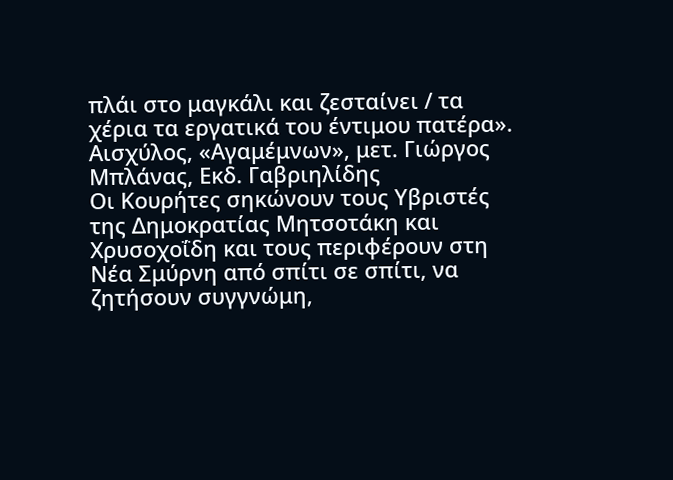πλάι στο μαγκάλι και ζεσταίνει / τα χέρια τα εργατικά του έντιμου πατέρα».
Αισχύλος, «Αγαμέμνων», μετ. Γιώργος Μπλάνας, Εκδ. Γαβριηλίδης
Οι Κουρήτες σηκώνουν τους Υβριστές της Δημοκρατίας Μητσοτάκη και Χρυσοχοΐδη και τους περιφέρουν στη Νέα Σμύρνη από σπίτι σε σπίτι, να ζητήσουν συγγνώμη,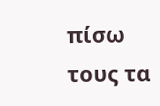πίσω τους τα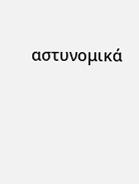αστυνομικά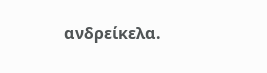ανδρείκελα.